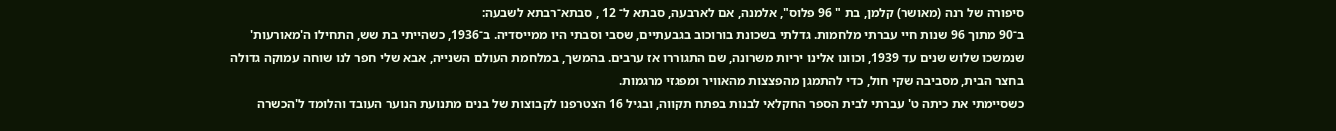סיפורה של רנה (מאושר) קלמן, בת " 96 פלוס", אלמנה, אם לארבעה, סבתא ל־ 12 , סבתא־רבתא לשבעה:
ב־90 מתוך 96 שנות חיי עברתי מלחמות. גדלתי בשכונת בורוכוב בגבעתיים, שסבי וסבתי היו ממייסדיה. ב־1936, כשהייתי בת שש, התחילו ה'מאורעות' שנמשכו שלוש שנים עד 1939, וכוונו אלינו יריות משרונה, שם התגוררו אז ערבים. בהמשך, במלחמת העולם השנייה, אבא שלי חפר לנו שוחה עמוקה גדולה בחצר הבית, מסביבה שקי חול, כדי להתמגן מהפצצות מהאוויר ומפגזי מרגמות.
כשסיימתי את כיתה ט' עברתי לבית הספר החקלאי לבנות בפתח תקווה, ובגיל 16 הצטרפנו לקבוצות של בנים מתנועת הנוער העובד והלומד ל'הכשרה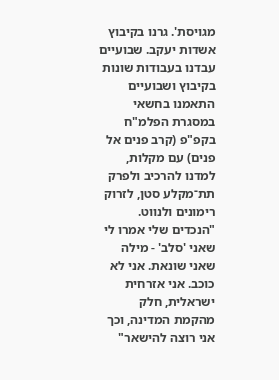מגויסת'. גרנו בקיבוץ אשדות יעקב. שבועיים עבדנו בעבודות שונות בקיבוץ ושבועיים התאמנו בחשאי במסגרת הפלמ"ח בקפ"פ (קרב פנים אל פנים) עם מקלות, למדנו להרכיב ולפרק תת־מקלע סטן, לזרוק רימונים ולנווט.
"הנכדים שלי אמרו לי שאני 'סלב' - מילה שאני שונאת. אני לא כוכב. אני אזרחית ישראלית, חלק מהקמת המדינה, וכך אני רוצה להישאר"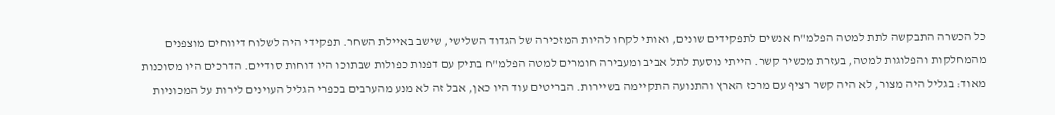כל הכשרה התבקשה לתת למטה הפלמ"ח אנשים לתפקידים שונים, ואותי לקחו להיות המזכירה של הגדוד השלישי, שישב באיילת השחר. תפקידי היה לשלוח דיווחים מוצפנים מהמחלקות והפלוגות למטה, בעזרת מכשיר קשר. הייתי נוסעת לתל אביב ומעבירה חומרים למטה הפלמ"ח בתיק עם דפנות כפולות שבתוכו היו דוחות סודיים. הדרכים היו מסוכנות מאוד: בגליל היה מצור, לא היה קשר רציף עם מרכז הארץ והתנועה התקיימה בשיירות. הבריטים עוד היו כאן, אבל זה לא מנע מהערבים בכפרי הגליל העוינים לירות על המכוניות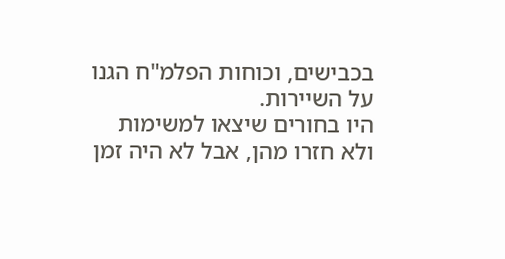בכבישים, וכוחות הפלמ"ח הגנו על השיירות.
היו בחורים שיצאו למשימות ולא חזרו מהן, אבל לא היה זמן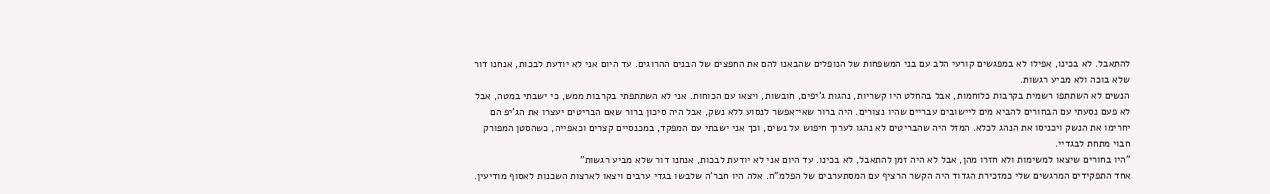להתאבל. לא בכינו, אפילו לא במפגשים קורעי הלב עם בני המשפחות של הנופלים שהבאנו להם את החפצים של הבנים ההרוגים. עד היום אני לא יודעת לבכות, אנחנו דור שלא בוכה ולא מביע רגשות.
הנשים לא השתתפו רשמית בקרבות כלוחמות, אבל בהחלט היו קשריות, נהגות ג'יפים, חובשות, ויצאו עם הכוחות. אני לא השתתפתי בקרבות ממש, כי ישבתי במטה, אבל לא פעם נסעתי עם הבחורים להביא מים ליישובים עבריים שהיו נצורים. היה ברור שאי־אפשר לנסוע ללא נשק, אבל היה סיכון ברור שאם הבריטים יעצרו את הג'יפ הם יחרימו את הנשק ויכניסו את הנהג לכלא. המזל היה שהבריטים לא נהגו לערוך חיפוש על נשים, וכך אני ישבתי עם המפקד, במכנסיים קצרים וכאפייה, כשהסטן המפורק חבוי מתחת לבגדיי.
"היו בחורים שיצאו למשימות ולא חזרו מהן, אבל לא היה זמן להתאבל, לא בכינו. עד היום אני לא יודעת לבכות, אנחנו דור שלא מביע רגשות"
אחד התפקידים המרגשים שלי כמזכירת הגדוד היה הקשר הרציף עם המסתערבים של הפלמ"ח. אלה היו חבר'ה שלבשו בגדי ערבים ויצאו לארצות השכנות לאסוף מודיעין.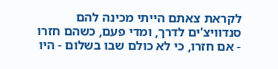לקראת צאתם הייתי מכינה להם סנדוויצ'ים לדרך, ומדי פעם, כשהם חזרו - אם חזרו, כי לא כולם שבו בשלום - היו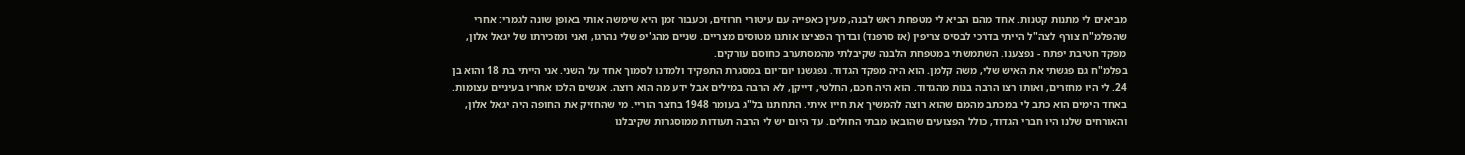מביאים לי מתנות קטנות. אחד מהם הביא לי מטפחת ראש לבנה, מעין כאפייה עם עיטורי חרוזים, וכעבור זמן היא שימשה אותי באופן שונה לגמרי: אחרי שהפלמ"ח צורף לצה"ל הייתי בדרכי לבסיס צריפין (אז סרפנד) ובדרך הפציצו אותנו מטוסים מצריים. שניים מהג'יפ שלי נהרגו, ואני ומזכירתו של יגאל אלון, מפקד חטיבת יפתח - נפצענו. השתמשתי במטפחת הלבנה שקיבלתי מהמסתערב כחוסם עורקים.
בפלמ"ח גם פגשתי את האיש שלי, משה קלמן. הוא היה מפקד הגדוד. נפגשנו יום־יום במסגרת התפקיד ולמדנו לסמוך אחד על השני. אני הייתי בת 18 והוא בן 24. לי היו מחזרים, ואותו רצו הרבה בנות מהגדוד. הוא היה חכם, החלטי, דייקן, לא הרבה במילים אבל ידע מה הוא רוצה. אנשים הלכו אחריו בעיניים עצומות. באחד הימים הוא כתב לי במכתב מהמם שהוא רוצה להמשיך את חייו איתי. התחתנו בל"ג בעומר 1948 בחצר הוריי. מי שהחזיק את החופה היה יגאל אלון, והאורחים שלנו היו חברי הגדוד, כולל הפצועים שהובאו מבתי החולים. עד היום יש לי הרבה תעודות ממוסגרות שקיבלנו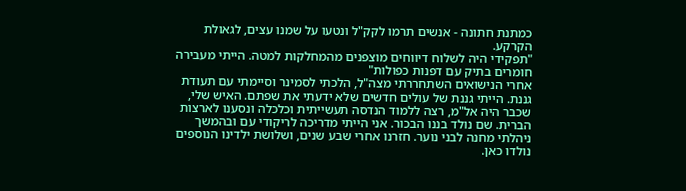כמתנת חתונה - אנשים תרמו לקק"ל ונטעו על שמנו עצים, לגאולת הקרקע.
"תפקידי היה לשלוח דיווחים מוצפנים מהמחלקות למטה. הייתי מעבירה חומרים בתיק עם דפנות כפולות"
אחרי הנישואים השתחררתי מצה"ל, הלכתי לסמינר וסיימתי עם תעודת גננת. הייתי גננת של עולים חדשים שלא ידעתי את שפתם. האיש שלי, שכבר היה אל"מ, רצה ללמוד הנדסה תעשייתית וכלכלה ונסענו לארצות הברית. שם נולד בננו הבכור. אני הייתי מדריכה לריקודי עם ובהמשך ניהלתי מחנה לבני נוער. חזרנו אחרי שבע שנים, ושלושת ילדינו הנוספים נולדו כאן.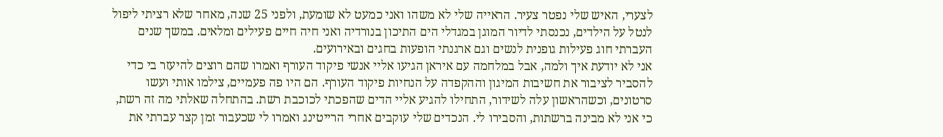לצערי, האיש שלי נפטר צעיר. הראייה שלי לא משהו ואני כמעט לא שומעת, ולפני 25 שנה, מאחר שלא רציתי ליפול לנטל על הילדים, נכנסתי לדיור המוגן במגדלי הים התיכון בנורדיה ואני חיה חיים פעילים ומלאים. במשך שנים העברתי חוג פעילות גופנית לנשים וגם ארגנתי הופעות בחגים ובאירועים.
אני לא יודעת איך ולמה, אבל במלחמה עם איראן הגיעו אליי אנשי פיקוד העורף ואמרו שהם רוצים להיעזר בי כדי להסביר לציבור את חשיבות המיגון וההקפדה על הנחיות פיקוד העורף. הם היו פה פעמיים, צילמו אותי ועשו סרטונים, וכשהראשון עלה לשידור, התחילו להגיע אליי הדים שהפכתי לכוכבת רשת. בהתחלה שאלתי מה זה רשת, כי אני לא מבינה ברשתות, והסבירו לי. הנכדים שלי עוקבים אחרי הרייטינג ואמרו לי שכעבור זמן קצר עברתי את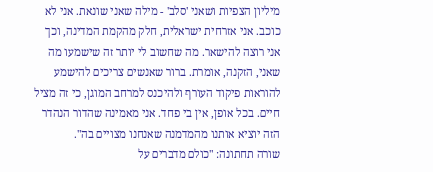מיליון הצפיות ושאני 'סלב' - מילה שאני שונאת. אני לא כוכב. אני אזרחית ישראלית, חלק מהקמת המדינה, וכך אני רוצה להישאר. מה שחשוב לי יותר זה שישמעו מה שאני, הזקנה, אומרת. ברור שאנשים צריכים להישמע להוראות פיקוד העורף ולהיכנס למרחב המוגן, כי זה מציל חיים. בכל אופן, אין בי פחד. אני מאמינה שהדור הנהדר הזה יוציא אותנו מהמדמנה שאנחנו מצויים בה".
שורה תחתונה: "כולם מדברים על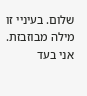שלום. בעיניי זו מילה מבוזבזת. אני בעד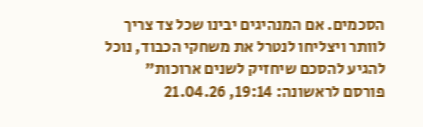הסכמים. אם המנהיגים יבינו שכל צד צריך לוותר ויצליחו לנטרל את משחקי הכבוד, נוכל להגיע להסכם שיחזיק לשנים ארוכות"
פורסם לראשונה: 19:14, 21.04.26